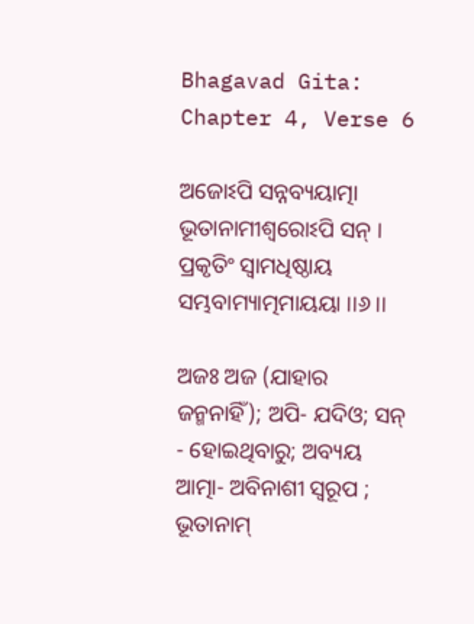Bhagavad Gita: Chapter 4, Verse 6

ଅଜୋଽପି ସନ୍ନବ୍ୟୟାତ୍ମା ଭୂତାନାମୀଶ୍ୱରୋଽପି ସନ୍ ।
ପ୍ରକୃତିଂ ସ୍ୱାମଧିଷ୍ଠାୟ ସମ୍ଭବାମ୍ୟାତ୍ମମାୟୟା ।।୬।।

ଅଜଃ ଅଜ (ଯାହାର ଜନ୍ମନାହିଁ); ଅପି- ଯଦିଓ; ସନ୍ - ହୋଇଥିବାରୁ; ଅବ୍ୟୟ ଆତ୍ମା- ଅବିନାଶୀ ସ୍ୱରୂପ ; ଭୂତାନାମ୍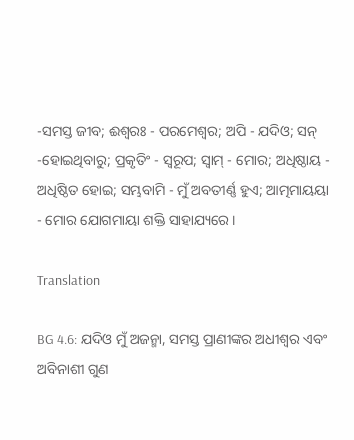-ସମସ୍ତ ଜୀବ; ଈଶ୍ୱରଃ - ପରମେଶ୍ୱର; ଅପି - ଯଦିଓ; ସନ୍ -ହୋଇଥିବାରୁ; ପ୍ରକୃତିଂ - ସ୍ୱରୂପ; ସ୍ୱାମ୍ - ମୋର; ଅଧିଷ୍ଠାୟ - ଅଧିଷ୍ଠିତ ହୋଇ; ସମ୍ଭବାମି - ମୁଁ ଅବତୀର୍ଣ୍ଣ ହୁଏ; ଆତ୍ମମାୟୟା - ମୋର ଯୋଗମାୟା ଶକ୍ତି ସାହାଯ୍ୟରେ ।

Translation

BG 4.6: ଯଦିଓ ମୁଁ ଅଜନ୍ମା, ସମସ୍ତ ପ୍ରାଣୀଙ୍କର ଅଧୀଶ୍ୱର ଏବଂ ଅବିନାଶୀ ଗୁଣ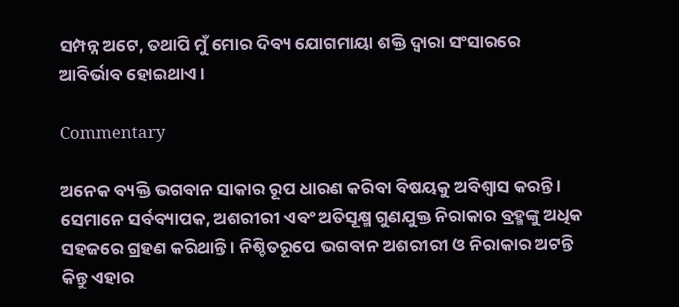ସମ୍ପନ୍ନ ଅଟେ, ତଥାପି ମୁଁ ମୋର ଦିବ୍ୟ ଯୋଗମାୟା ଶକ୍ତି ଦ୍ୱାରା ସଂସାରରେ ଆବିର୍ଭାବ ହୋଇଥାଏ ।

Commentary

ଅନେକ ବ୍ୟକ୍ତି ଭଗବାନ ସାକାର ରୂପ ଧାରଣ କରିବା ବିଷୟକୁ ଅବିଶ୍ୱାସ କରନ୍ତି । ସେମାନେ ସର୍ବବ୍ୟାପକ, ଅଶରୀରୀ ଏବଂ ଅତିସୂକ୍ଷ୍ମ ଗୁଣଯୁକ୍ତ ନିରାକାର ବ୍ରହ୍ମଙ୍କୁ ଅଧିକ ସହଜରେ ଗ୍ରହଣ କରିଥାନ୍ତି । ନିଶ୍ଚିତରୂପେ ଭଗବାନ ଅଶରୀରୀ ଓ ନିରାକାର ଅଟନ୍ତି କିନ୍ତୁ ଏହାର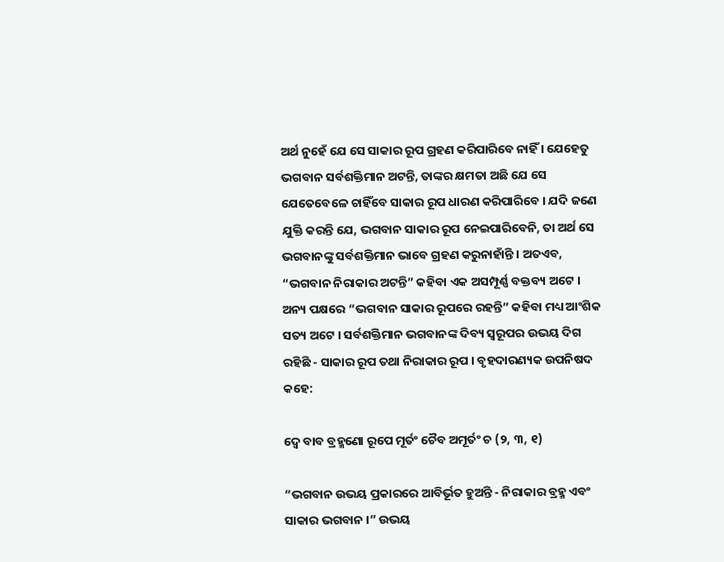ଅର୍ଥ ନୁହେଁ ଯେ ସେ ସାକାର ରୂପ ଗ୍ରହଣ କରିପାରିବେ ନାହିଁ । ଯେହେତୁ ଭଗବାନ ସର୍ବଶକ୍ତିମାନ ଅଟନ୍ତି, ତାଙ୍କର କ୍ଷମତା ଅଛି ଯେ ସେ ଯେତେବେଳେ ଚାହିଁବେ ସାକାର ରୂପ ଧାରଣ କରିପାରିବେ । ଯଦି ଜଣେ ଯୁକ୍ତି କରନ୍ତି ଯେ, ଭଗବାନ ସାକାର ରୂପ ନେଇପାରିବେନି, ତା ଅର୍ଥ ସେ ଭଗବାନଙ୍କୁ ସର୍ବଶକ୍ତିମାନ ଭାବେ ଗ୍ରହଣ କରୁନାହାଁନ୍ତି । ଅତଏବ, “ଭଗବାନ ନିରାକାର ଅଟନ୍ତି” କହିବା ଏକ ଅସମ୍ପୂର୍ଣ୍ଣ ବକ୍ତବ୍ୟ ଅଟେ । ଅନ୍ୟ ପକ୍ଷରେ “ଭଗବାନ ସାକାର ରୂପରେ ରହନ୍ତି” କହିବା ମଧ୍ୟ ଆଂଶିକ ସତ୍ୟ ଅଟେ । ସର୍ବଶକ୍ତିମାନ ଭଗବାନଙ୍କ ଦିବ୍ୟ ସ୍ୱରୂପର ଉଭୟ ଦିଗ ରହିଛି - ସାକାର ରୂପ ତଥା ନିରାକାର ରୂପ । ବୃହଦାରଣ୍ୟକ ଉପନିଷଦ କହେ:

ଦ୍ୱେ ବାବ ବ୍ରହ୍ମଣୋ ରୂପେ ମୂର୍ତଂ ଚୈବ ଅମୂର୍ତଂ ଚ (୨, ୩, ୧)

“ଭଗବାନ ଉଭୟ ପ୍ରକାରରେ ଆବିର୍ଭୂତ ହୁଅନ୍ତି - ନିରାକାର ବ୍ରହ୍ମ ଏବଂ ସାକାର ଭଗବାନ ।” ଉଭୟ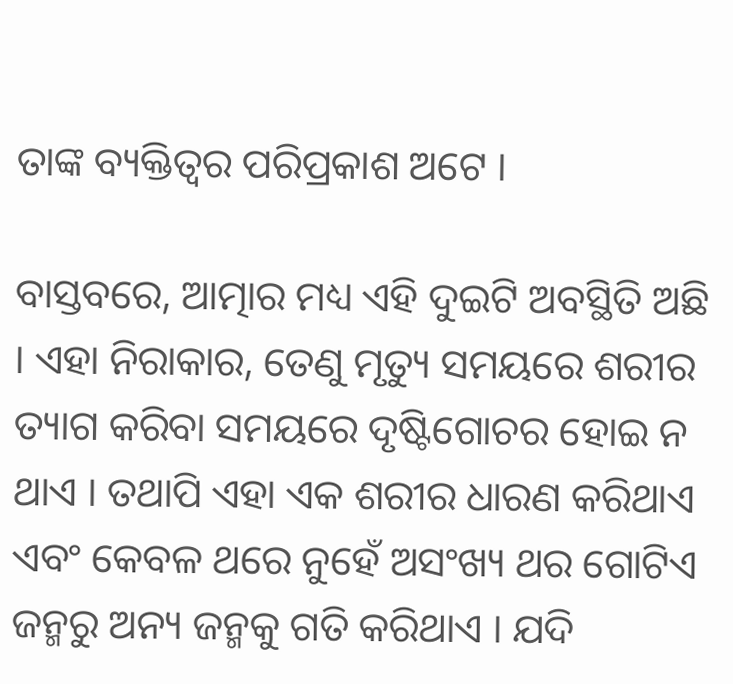ତାଙ୍କ ବ୍ୟକ୍ତିତ୍ୱର ପରିପ୍ରକାଶ ଅଟେ ।

ବାସ୍ତବରେ, ଆତ୍ମାର ମଧ୍ୟ ଏହି ଦୁଇଟି ଅବସ୍ଥିତି ଅଛି । ଏହା ନିରାକାର, ତେଣୁ ମୃତ୍ୟୁ ସମୟରେ ଶରୀର ତ୍ୟାଗ କରିବା ସମୟରେ ଦୃଷ୍ଟିଗୋଚର ହୋଇ ନ ଥାଏ । ତଥାପି ଏହା ଏକ ଶରୀର ଧାରଣ କରିଥାଏ ଏବଂ କେବଳ ଥରେ ନୁହେଁ ଅସଂଖ୍ୟ ଥର ଗୋଟିଏ ଜନ୍ମରୁ ଅନ୍ୟ ଜନ୍ମକୁ ଗତି କରିଥାଏ । ଯଦି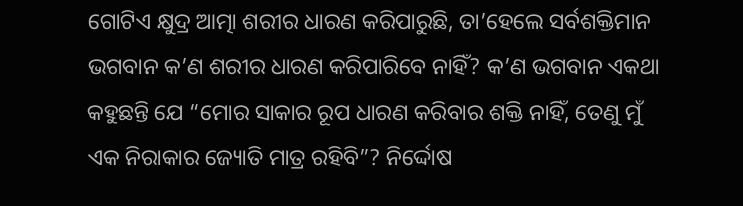ଗୋଟିଏ କ୍ଷୁଦ୍ର ଆତ୍ମା ଶରୀର ଧାରଣ କରିପାରୁଛି, ତା’ହେଲେ ସର୍ବଶକ୍ତିମାନ ଭଗବାନ କ’ଣ ଶରୀର ଧାରଣ କରିପାରିବେ ନାହିଁ? କ’ଣ ଭଗବାନ ଏକଥା କହୁଛନ୍ତି ଯେ “ମୋର ସାକାର ରୂପ ଧାରଣ କରିବାର ଶକ୍ତି ନାହିଁ, ତେଣୁ ମୁଁ ଏକ ନିରାକାର ଜ୍ୟୋତି ମାତ୍ର ରହିବି”? ନିର୍ଦ୍ଦୋଷ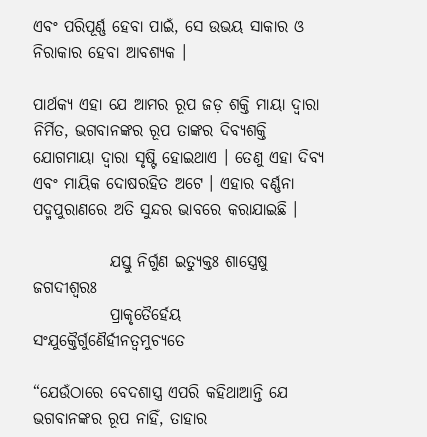ଏବଂ ପରିପୂର୍ଣ୍ଣ ହେବା ପାଇଁ, ସେ ଉଭୟ ସାକାର ଓ ନିରାକାର ହେବା ଆବଶ୍ୟକ ।

ପାର୍ଥକ୍ୟ ଏହା ଯେ ଆମର ରୂପ ଜଡ଼ ଶକ୍ତି ମାୟା ଦ୍ୱାରା ନିର୍ମିତ, ଭଗବାନଙ୍କର ରୂପ ତାଙ୍କର ଦିବ୍ୟଶକ୍ତି ଯୋଗମାୟା ଦ୍ୱାରା ସୃଷ୍ଟି ହୋଇଥାଏ । ତେଣୁ ଏହା ଦିବ୍ୟ ଏବଂ ମାୟିକ ଦୋଷରହିତ ଅଟେ । ଏହାର ବର୍ଣ୍ଣନା ପଦ୍ମପୁରାଣରେ ଅତି ସୁନ୍ଦର ଭାବରେ କରାଯାଇଛି ।

            ଯସ୍ତୁ ନିର୍ଗୁଣ ଇତ୍ୟୁକ୍ତଃ ଶାସ୍ତ୍ରେଷୁ ଜଗଦୀଶ୍ୱରଃ
            ପ୍ରାକୃତୈର୍ହେୟ ସଂଯୁକ୍ତୈର୍ଗୁଣୈର୍ହୀନତ୍ୱମୁଚ୍ୟତେ

“ଯେଉଁଠାରେ ବେଦଶାସ୍ତ୍ର ଏପରି କହିଥାଆନ୍ତି ଯେ ଭଗବାନଙ୍କର ରୂପ ନାହିଁ, ତାହାର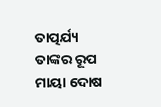ତାତ୍ପର୍ଯ୍ୟ ତାଙ୍କର ରୂପ ମାୟା ଦୋଷ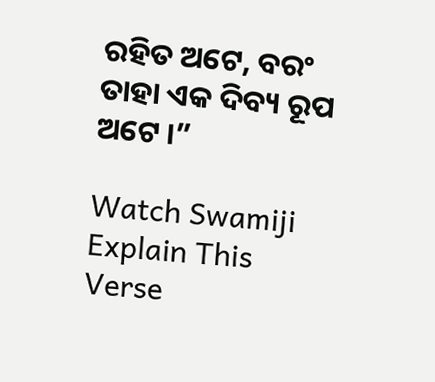ରହିତ ଅଟେ, ବରଂ ତାହା ଏକ ଦିବ୍ୟ ରୂପ ଅଟେ ।”

Watch Swamiji Explain This Verse